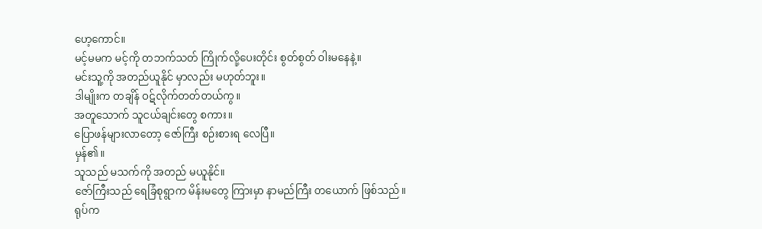ဟေ့ကောင်။
မင့်မမက မင့်ကို တဘက်သတ် ကြိုက်လို့ပေးတိုင်း စွတ်စွတ် ဝါးမနေနဲ့။
မင်းသူ့ကို အတည်ယူနိုင် မှာလည်း မဟုတ်ဘူး။
ဒါမျိုးက တချိန် ဝဋ်လိုက်တတ်တယ်ကွ။
အတူသောက် သူငယ်ချင်းတွေ စကား။
ပြောဖန်များလာတော့ ဇော်ကြီး စဉ်းစားရ လေပြီ။
မှန်၏။
သူသည် မသက်ကို အတည် မယူနိုင်။
ဇော်ကြီးသည် ရေခြံစုရွာက မိန်းမတွေ ကြားမှာ နာမည်ကြီး တယောက် ဖြစ်သည်။
ရုပ်က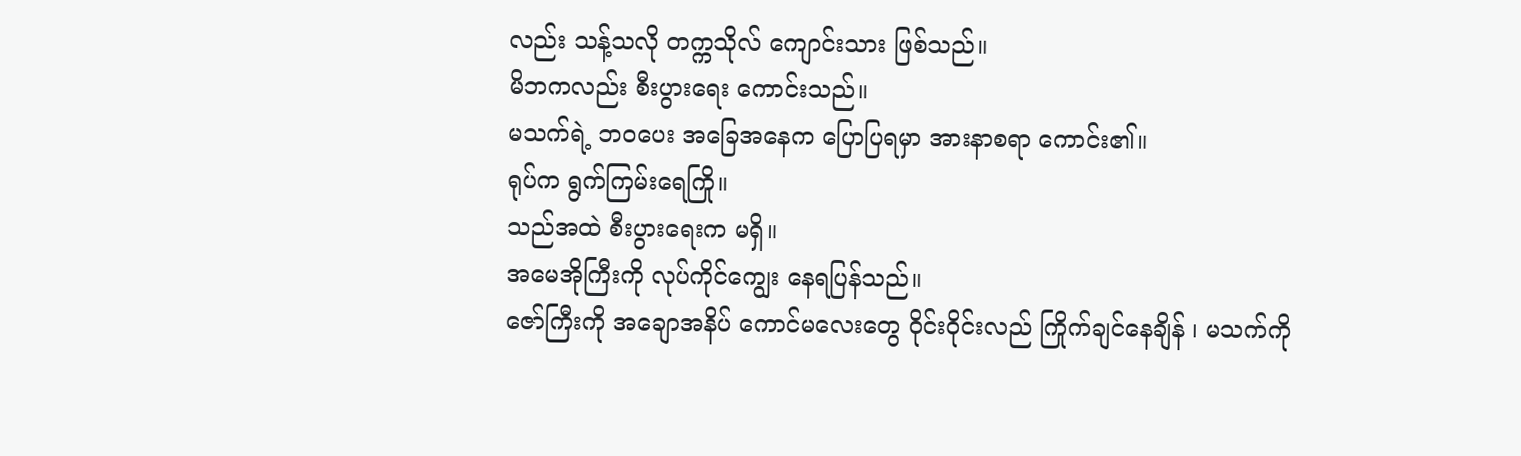လည်း သန့်သလို တက္ကသိုလ် ကျောင်းသား ဖြစ်သည်။
မိဘကလည်း စီးပွားရေး ကောင်းသည်။
မသက်ရဲ့ ဘဝပေး အခြေအနေက ပြောပြရမှာ အားနာစရာ ကောင်း၏။
ရုပ်က ရွက်ကြမ်းရေကြို။
သည်အထဲ စီးပွားရေးက မရှိ။
အမေအိုကြီးကို လုပ်ကိုင်ကျွေး နေရပြန်သည်။
ဇော်ကြီးကို အချောအနိပ် ကောင်မလေးတွေ ဝိုင်းဝိုင်းလည် ကြိုက်ချင်နေချိန် ၊ မသက်ကို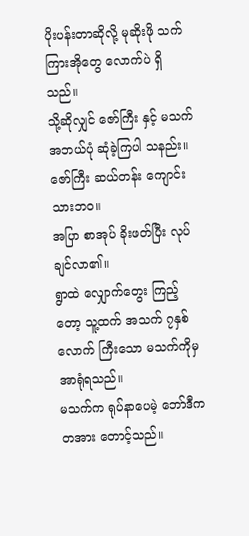ပိုးပန်းတာဆိုလို့ မုဆိုးဖို သက်ကြားအိုတွေ လောက်ပဲ ရှိသည်။
သို့ဆိုလျှင် ဇော်ကြီး နှင့် မသက် အဘယ်ပုံ ဆုံခဲ့ကြပါ သနည်း။
ဇော်ကြီး ဆယ်တန်း ကျောင်းသားဘဝ။
အပြာ စာအုပ် ခိုးဖတ်ပြီး လုပ်ချင်လာ၏။
ရွာထဲ လျှောက်တွေး ကြည့်တော့ သူ့ထက် အသက် ၇နှစ်လောက် ကြီးသော မသက်ကိုမှ အာရုံရသည်။
မသက်က ရုပ်နာပေမဲ့ ဘော်ဒီက တအား တောင့်သည်။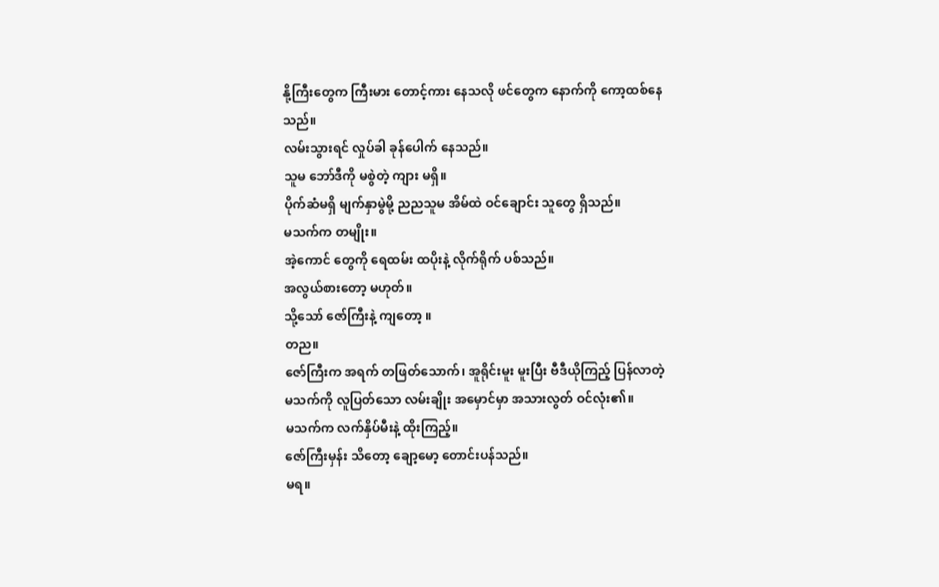နို့ကြီးတွေက ကြီးမား တောင့်ကား နေသလို ဖင်တွေက နောက်ကို ကော့ထစ်နေသည်။
လမ်းသွားရင် လှုပ်ခါ ခုန်ပေါက် နေသည်။
သူမ ဘော်ဒီကို မစွဲတဲ့ ကျား မရှိ။
ပိုက်ဆံမရှိ မျက်နှာမွဲမို့ ညညသူမ အိမ်ထဲ ဝင်ချောင်း သူတွေ ရှိသည်။
မသက်က တမျိုး။
အဲ့ကောင် တွေကို ရေထမ်း ထပိုးနဲ့ လိုက်ရိုက် ပစ်သည်။
အလွယ်စားတော့ မဟုတ်။
သို့သော် ဇော်ကြီးနဲ့ ကျတော့ ။
တည။
ဇော်ကြီးက အရက် တဖြတ်သောက်၊ အူရိုင်းမူး မူးပြီး ဗီဒီယိုကြည့် ပြန်လာတဲ့ မသက်ကို လူပြတ်သော လမ်းချိုး အမှောင်မှာ အသားလွတ် ဝင်လုံး၏။
မသက်က လက်နှိပ်မီးနဲ့ ထိုးကြည့်။
ဇော်ကြီးမှန်း သိတော့ ချော့မော့ တောင်းပန်သည်။
မရ။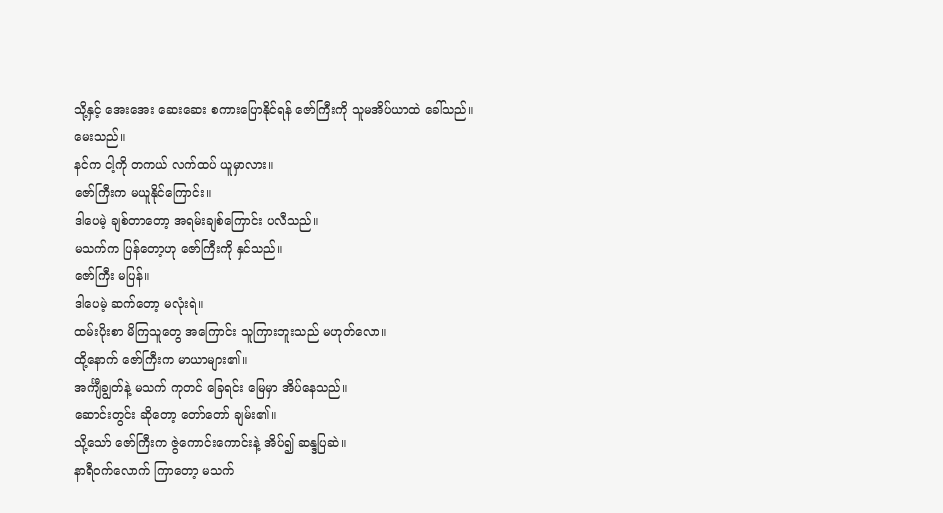သို့နှင့် အေးအေး ဆေးဆေး စကားပြောနိုင်ရန် ဇော်ကြီးကို သူမအိပ်ယာထဲ ခေါ်သည်။
မေးသည်။
နင်က ငါ့ကို တကယ် လက်ထပ် ယူမှာလား။
ဇော်ကြီးက မယူနိုင်ကြောင်း။
ဒါပေမဲ့ ချစ်တာတော့ အရမ်းချစ်ကြောင်း ပလီသည်။
မသက်က ပြန်တော့ဟု ဇော်ကြီးကို နှင်သည်။
ဇော်ကြီး မပြန်။
ဒါပေမဲ့ ဆက်တော့ မလုံးရဲ။
ထမ်းပိုးစာ မိကြသူတွေ အကြောင်း သူကြားဘူးသည် မဟုတ်လော။
ထို့နောက် ဇော်ကြီးက မာယာများ၏။
အင်္ကျီချွတ်နဲ့ မသက် ကုတင် ခြေရင်း မြေမှာ အိပ်နေသည်။
ဆောင်းတွင်း ဆိုတော့ တော်တော် ချမ်း၏။
သို့သော် ဇော်ကြီးက ဇွဲကောင်းကောင်းနဲ့ အိပ်၍ ဆန္ဒပြဆဲ။
နာရီဝက်လောက် ကြာတော့ မသက်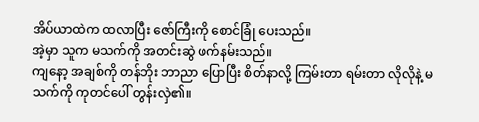အိပ်ယာထဲက ထလာပြီး ဇော်ကြီးကို စောင်ခြုံ ပေးသည်။
အဲ့မှာ သူက မသက်ကို အတင်းဆွဲ ဖက်နမ်းသည်။
ကျနော့ အချစ်ကို တန်ဘိုး ဘာညာ ပြောပြီး စိတ်နာလို့ ကြမ်းတာ ရမ်းတာ လိုလိုနဲ့ မသက်ကို ကုတင်ပေါ် တွန်းလှဲ၏။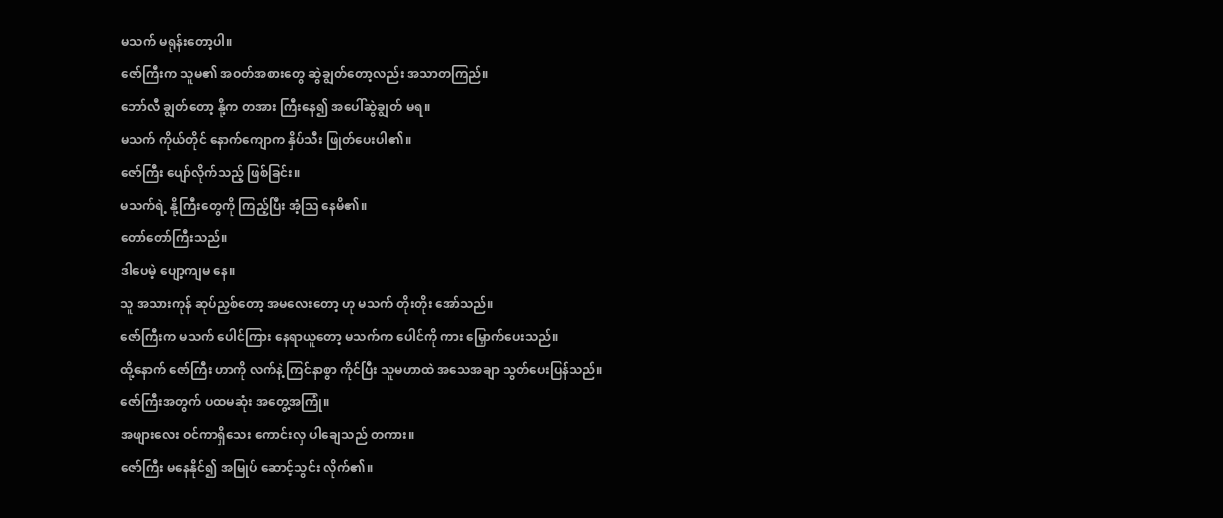မသက် မရုန်းတော့ပါ။
ဇော်ကြီးက သူမ၏ အဝတ်အစားတွေ ဆွဲချွတ်တော့လည်း အသာတကြည်။
ဘော်လီ ချွတ်တော့ နို့က တအား ကြီးနေ၍ အပေါ်ဆွဲချွတ် မရ။
မသက် ကိုယ်တိုင် နောက်ကျောက နှိပ်သီး ဖြုတ်ပေးပါ၏။
ဇော်ကြီး ပျော်လိုက်သည့် ဖြစ်ခြင်း။
မသက်ရဲ့ နို့ကြီးတွေကို ကြည့်ပြီး အံ့သြ နေမိ၏။
တော်တော်ကြီးသည်။
ဒါပေမဲ့ ပျော့ကျမ နေ။
သူ အသားကုန် ဆုပ်ညှစ်တော့ အမလေးတော့ ဟု မသက် တိုးတိုး အော်သည်။
ဇော်ကြီးက မသက် ပေါင်ကြား နေရာယူတော့ မသက်က ပေါင်ကို ကား မြှောက်ပေးသည်။
ထို့နောက် ဇော်ကြီး ဟာကို လက်နဲ့ ကြင်နာစွာ ကိုင်ပြီး သူမဟာထဲ အသေအချာ သွတ်ပေးပြန်သည်။
ဇော်ကြီးအတွက် ပထမဆုံး အတွေ့အကြုံ။
အဖျားလေး ဝင်ကာရှိသေး ကောင်းလှ ပါချေသည် တကား။
ဇော်ကြီး မနေနိုင်၍ အမြုပ် ဆောင့်သွင်း လိုက်၏။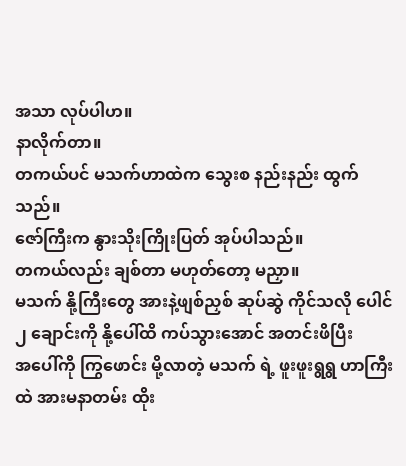အသာ လုပ်ပါဟ။
နာလိုက်တာ။
တကယ်ပင် မသက်ဟာထဲက သွေးစ နည်းနည်း ထွက်သည်။
ဇော်ကြီးက နွားသိုးကြိုးပြတ် အုပ်ပါသည်။
တကယ်လည်း ချစ်တာ မဟုတ်တော့ မညှာ။
မသက် နို့ကြီးတွေ အားနဲ့ဖျစ်ညှစ် ဆုပ်ဆွဲ ကိုင်သလို ပေါင် ၂ ချောင်းကို နို့ပေါ်ထိ ကပ်သွားအောင် အတင်းဖိပြီး
အပေါ်ကို ကြွဖောင်း မို့လာတဲ့ မသက် ရဲ့ ဖူးဖူးရွရွ ဟာကြီးထဲ အားမနာတမ်း ထိုး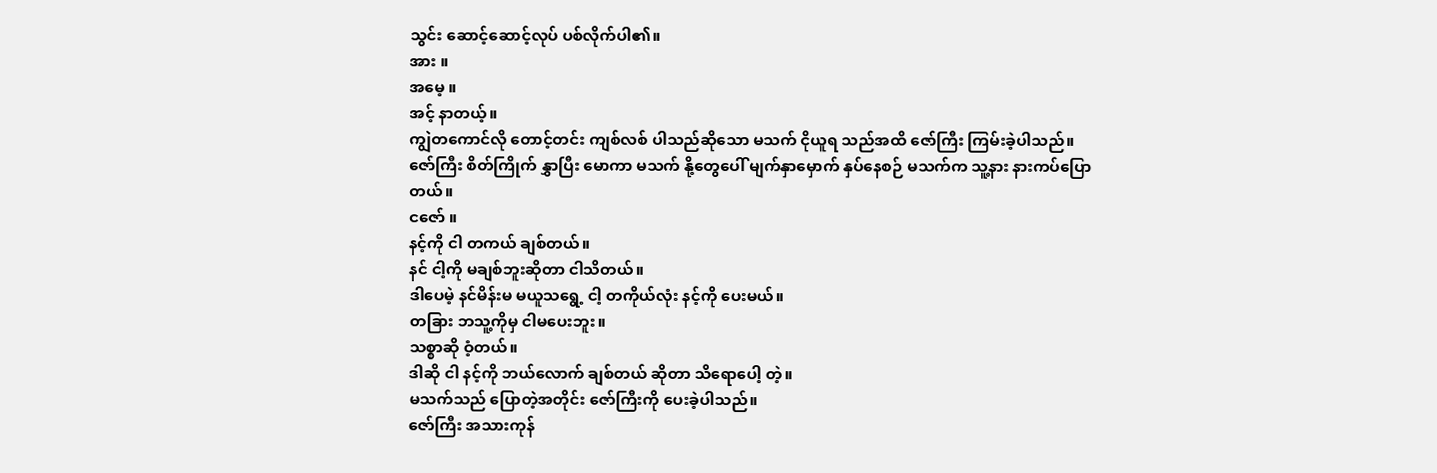သွင်း ဆောင့်ဆောင့်လုပ် ပစ်လိုက်ပါ၏။
အား ။
အမေ့ ။
အင့် နာတယ့်။
ကျွဲတကောင်လို တောင့်တင်း ကျစ်လစ် ပါသည်ဆိုသော မသက် ငိုယူရ သည်အထိ ဇော်ကြီး ကြမ်းခဲ့ပါသည်။
ဇော်ကြီး စိတ်ကြိုက် နွှာပြီး မောကာ မသက် နို့တွေပေါ် မျက်နှာမှောက် နှပ်နေစဉ် မသက်က သူ့နား နားကပ်ပြောတယ်။
ငဇော် ။
နင့်ကို ငါ တကယ် ချစ်တယ်။
နင် ငါ့ကို မချစ်ဘူးဆိုတာ ငါသိတယ်။
ဒါပေမဲ့ နင်မိန်းမ မယူသရွေ့ ငါ့ တကိုယ်လုံး နင့်ကို ပေးမယ်။
တခြား ဘသူ့ကိုမှ ငါမပေးဘူး။
သစ္စာဆို ဝံ့တယ်။
ဒါဆို ငါ နင့်ကို ဘယ်လောက် ချစ်တယ် ဆိုတာ သိရောပေါ့ တဲ့။
မသက်သည် ပြောတဲ့အတိုင်း ဇော်ကြီးကို ပေးခဲ့ပါသည်။
ဇော်ကြီး အသားကုန်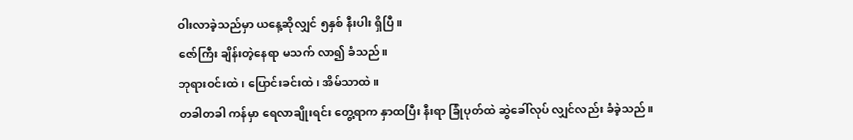ဝါးလာခဲ့သည်မှာ ယနေ့ဆိုလျှင် ၅နှစ် နီးပါး ရှိပြီ။
ဇော်ကြီး ချိန်းတဲ့နေရာ မသက် လာ၍ ခံသည်။
ဘုရားဝင်းထဲ ၊ ပြောင်းခင်းထဲ၊ အိမ်သာထဲ။
တခါတခါ ကန်မှာ ရေလာချိုးရင်း တွေ့ရာက နှာထပြီး နီးရာ ခြုံပုတ်ထဲ ဆွဲခေါ်လုပ် လျှင်လည်း ခံခဲ့သည်။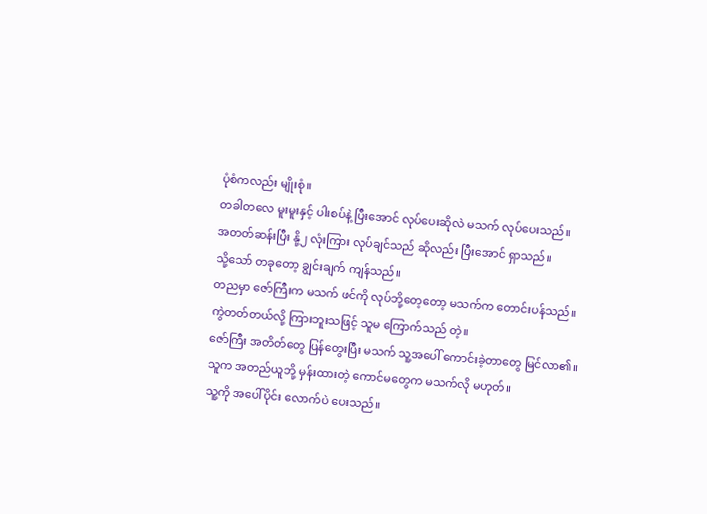ပုံစံကလည်း မျိုးစုံ။
တခါတလေ မူးမူးနှင့် ပါးစပ်နဲ့ ပြီးအောင် လုပ်ပေးဆိုလဲ မသက် လုပ်ပေးသည်။
အတတ်ဆန်းပြီး နို့၂ လုံးကြား လုပ်ချင်သည် ဆိုလည်း ပြီးအောင် ရှာသည်။
သို့သော် တခုတော့ ချွင်းချက် ကျန်သည်။
တညမှာ ဇော်ကြီးက မသက် ဖင်ကို လုပ်ဘို့တေ့တော့ မသက်က တောင်းပန်သည်။
ကွဲတတ်တယ်လို့ ကြားဘူးသဖြင့် သူမ ကြောက်သည် တဲ့။
ဇော်ကြီး အတိတ်တွေ ပြန်တွေးပြီး မသက် သူ့အပေါ် ကောင်းခဲ့တာတွေ မြင်လာ၏။
သူက အတည်ယူဘို့ မှန်းထားတဲ့ ကောင်မတွေက မသက်လို မဟုတ်။
သူ့ကို အပေါ်ပိုင်း လောက်ပဲ ပေးသည်။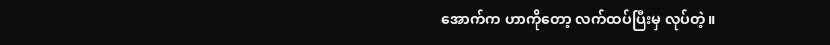အောက်က ဟာကိုတော့ လက်ထပ်ပြီးမှ လုပ်တဲ့။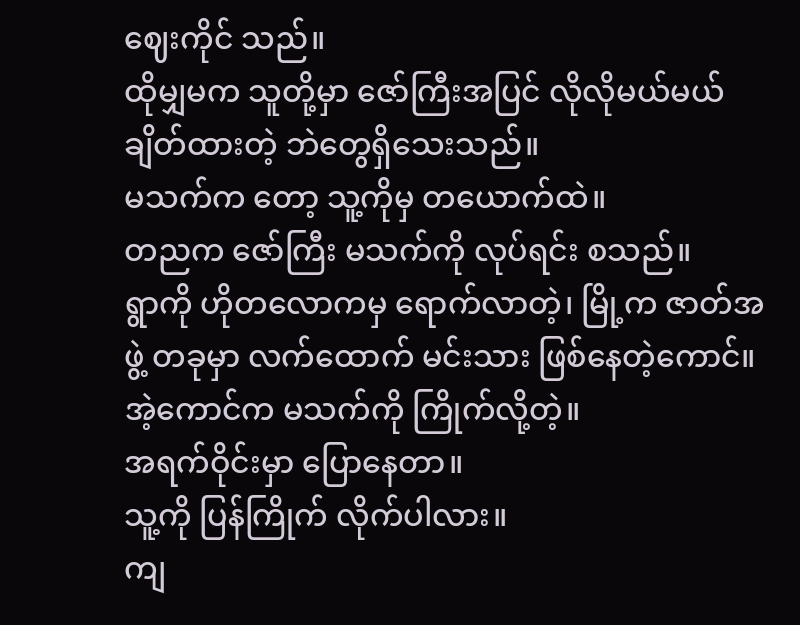ဈေးကိုင် သည်။
ထိုမျှမက သူတို့မှာ ဇော်ကြီးအပြင် လိုလိုမယ်မယ် ချိတ်ထားတဲ့ ဘဲတွေရှိသေးသည်။
မသက်က တော့ သူ့ကိုမှ တယောက်ထဲ။
တညက ဇော်ကြီး မသက်ကို လုပ်ရင်း စသည်။
ရွာကို ဟိုတလောကမှ ရောက်လာတဲ့၊ မြို့က ဇာတ်အဖွဲ့ တခုမှာ လက်ထောက် မင်းသား ဖြစ်နေတဲ့ကောင်။
အဲ့ကောင်က မသက်ကို ကြိုက်လို့တဲ့။
အရက်ဝိုင်းမှာ ပြောနေတာ။
သူ့ကို ပြန်ကြိုက် လိုက်ပါလား။
ကျ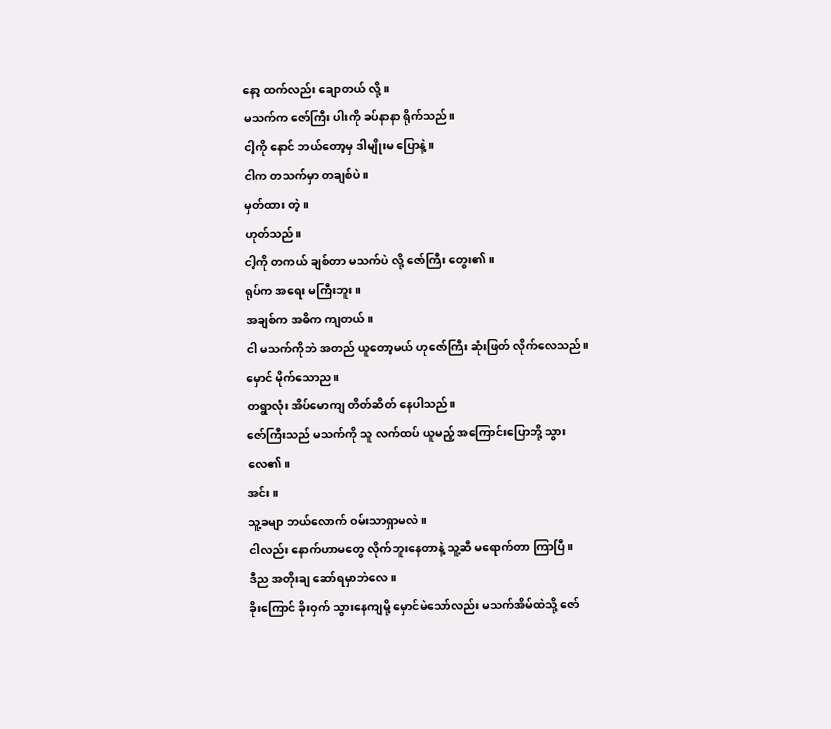နော့ ထက်လည်း ချောတယ် လို့။
မသက်က ဇော်ကြီး ပါးကို ခပ်နာနာ ရိုက်သည်။
ငါ့ကို နောင် ဘယ်တော့မှ ဒါမျိုးမ ပြောနဲ့။
ငါက တသက်မှာ တချစ်ပဲ။
မှတ်ထား တဲ့။
ဟုတ်သည်။
ငါ့ကို တကယ် ချစ်တာ မသက်ပဲ လို့ ဇော်ကြီး တွေး၏။
ရုပ်က အရေး မကြီးဘူး။
အချစ်က အဓိက ကျတယ်။
ငါ မသက်ကိုဘဲ အတည် ယူတော့မယ် ဟုဇော်ကြီး ဆုံးဖြတ် လိုက်လေသည်။
မှောင် မိုက်သောည။
တရွာလုံး အိပ်မောကျ တိတ်ဆိတ် နေပါသည်။
ဇော်ကြီးသည် မသက်ကို သူ လက်ထပ် ယူမည့် အကြောင်းပြောဘို့ သွားလေ၏။
အင်း။
သူ့ခမျာ ဘယ်လောက် ဝမ်းသာရှာမလဲ။
ငါလည်း နောက်ဟာမတွေ လိုက်ဘူးနေတာနဲ့ သူ့ဆီ မရောက်တာ ကြာပြီ။
ဒီည အတိုးချ ဆော်ရမှာဘဲလေ။
ခိုးကြောင် ခိုးဝှက် သွားနေကျမို့ မှောင်မဲသော်လည်း မသက်အိမ်ထဲသို့ ဇော်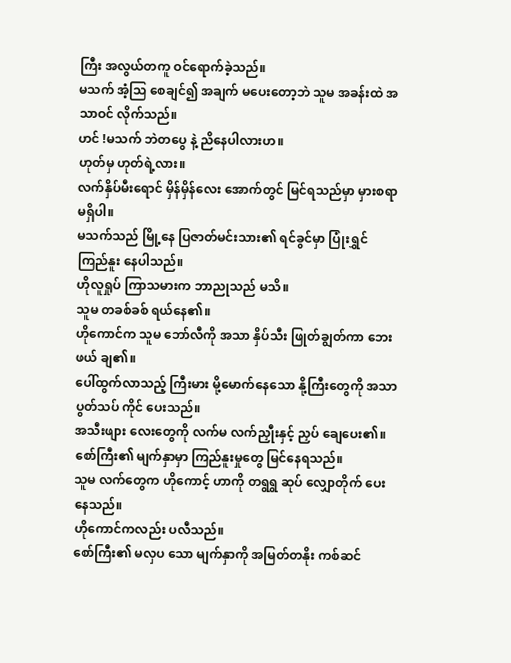ကြီး အလွယ်တကူ ဝင်ရောက်ခဲ့သည်။
မသက် အံ့သြ စေချင်၍ အချက် မပေးတော့ဘဲ သူမ အခန်းထဲ အသာဝင် လိုက်သည်။
ဟင် !မသက် ဘဲတပွေ နဲ့ ညိနေပါလားဟ။
ဟုတ်မှ ဟုတ်ရဲ့လား။
လက်နှိပ်မီးရောင် မှိန်မှိန်လေး အောက်တွင် မြင်ရသည်မှာ မှားစရာ မရှိပါ။
မသက်သည် မြို့နေ ပြဇာတ်မင်းသား၏ ရင်ခွင်မှာ ပြုံးရွှင် ကြည်နူး နေပါသည်။
ဟိုလူရှုပ် ကြာသမားက ဘာညုသည် မသိ။
သူမ တခစ်ခစ် ရယ်နေ၏။
ဟိုကောင်က သူမ ဘော်လီကို အသာ နှိပ်သီး ဖြုတ်ချွတ်ကာ ဘေးဖယ် ချ၏။
ပေါ်ထွက်လာသည့် ကြီးမား မို့မောက်နေသော နို့ကြီးတွေကို အသာပွတ်သပ် ကိုင် ပေးသည်။
အသီးဖျား လေးတွေကို လက်မ လက်ညှီုးနှင့် ညှပ် ချေပေး၏။
စော်ကြီး၏ မျက်နှာမှာ ကြည်နူးမှုတွေ မြင်နေရသည်။
သူမ လက်တွေက ဟိုကောင့် ဟာကို တရွရွ ဆုပ် လျှောတိုက် ပေးနေသည်။
ဟိုကောင်ကလည်း ပလီသည်။
စော်ကြီး၏ မလှပ သော မျက်နှာကို အမြတ်တနိုး ကစ်ဆင်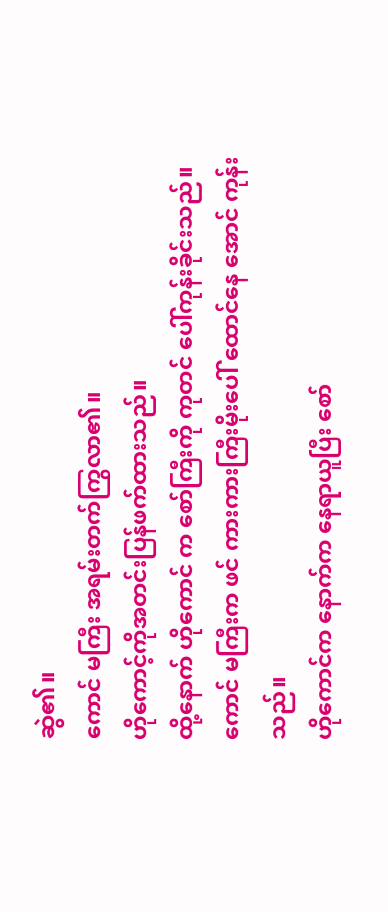ဆွဲ၏။
ကောင် မကြီး အရမ်းတက်ကြွလာ၏။
ဟိုကောင့်ကိုအတင်းပြန်ဖက်ထားသည်။
ထို့နောက် ဟိုကောင် က စော်ကြီးကို ကုတင် ပေါ်ကုန်းခိုင်းသည်။
ကောင် မကြီးက ဖင် ကားကားကြီးမိုးပေါ် ထောင်နေ အောင် ကုန်းသည်။
ဟိုကောင်က နောက်က နေရာယူပြီး စော်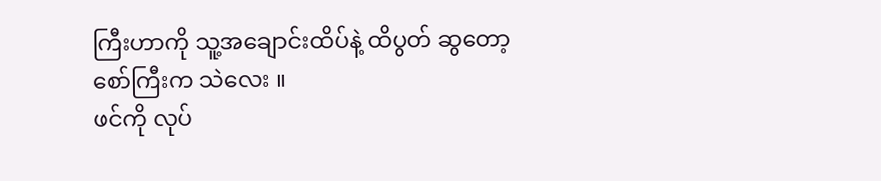ကြီးဟာကို သူ့အချောင်းထိပ်နဲ့ ထိပွတ် ဆွတော့ စော်ကြီးက သဲလေး ။
ဖင်ကို လုပ်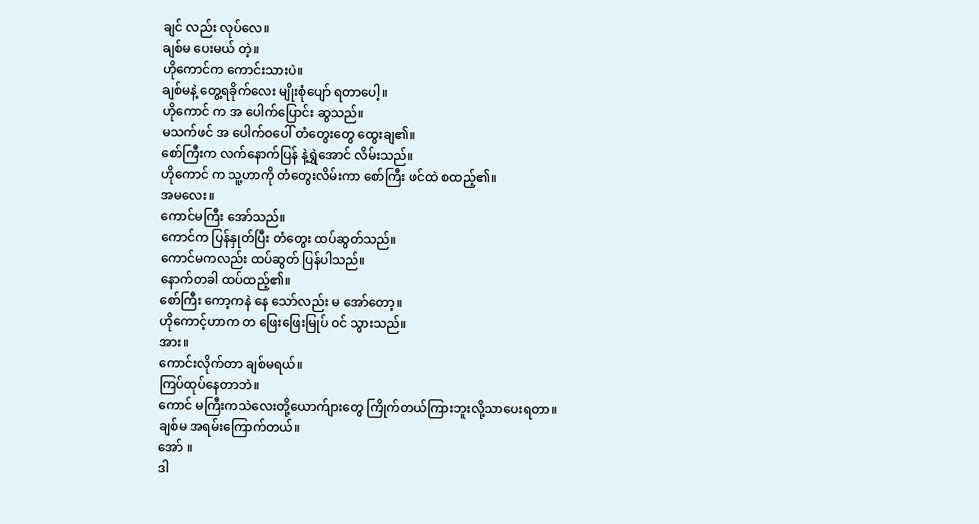ချင် လည်း လုပ်လေ။
ချစ်မ ပေးမယ် တဲ့။
ဟိုကောင်က ကောင်းသားပဲ။
ချစ်မနဲ့ တွေ့ရခိုက်လေး မျိုးစုံပျော် ရတာပေါ့။
ဟိုကောင် က အ ပေါက်ပြောင်း ဆွသည်။
မသက်ဖင် အ ပေါက်ဝပေါ် တံတွေးတွေ ထွေးချ၏။
စော်ကြီးက လက်နောက်ပြန် နဲ့ရွှဲအောင် လိမ်းသည်။
ဟိုကောင် က သူ့ဟာကို တံတွေးလိမ်းကာ စော်ကြီး ဖင်ထဲ စထည့်၏။
အမလေး။
ကောင်မကြီး အော်သည်။
ကောင်က ပြန်နှုတ်ပြီး တံတွေး ထပ်ဆွတ်သည်။
ကောင်မကလည်း ထပ်ဆွတ် ပြန်ပါသည်။
နောက်တခါ ထပ်ထည့်၏။
စော်ကြီး ကော့ကနဲ နေ သော်လည်း မ အော်တော့။
ဟိုကောင့်ဟာက တ ဖြေးဖြေးမြုပ် ဝင် သွားသည်။
အား။
ကောင်းလိုက်တာ ချစ်မရယ်။
ကြပ်ထုပ်နေတာဘဲ။
ကောင် မကြီးကသဲလေးတို့ယောက်ျားတွေ ကြိုက်တယ်ကြားဘူးလို့သာပေးရတာ။
ချစ်မ အရမ်းကြောက်တယ်။
အော် ။
ဒါ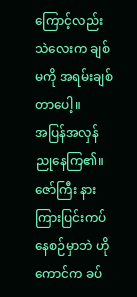ကြောင့်လည်း သဲလေးက ချစ်မကို အရမ်းချစ်တာပေါ့။
အပြန်အလှန် ညုနေကြ၏။
ဇော်ကြီး နားကြားပြင်းကပ်နေစဉ်မှာဘဲ ဟိုကောင်က ခပ်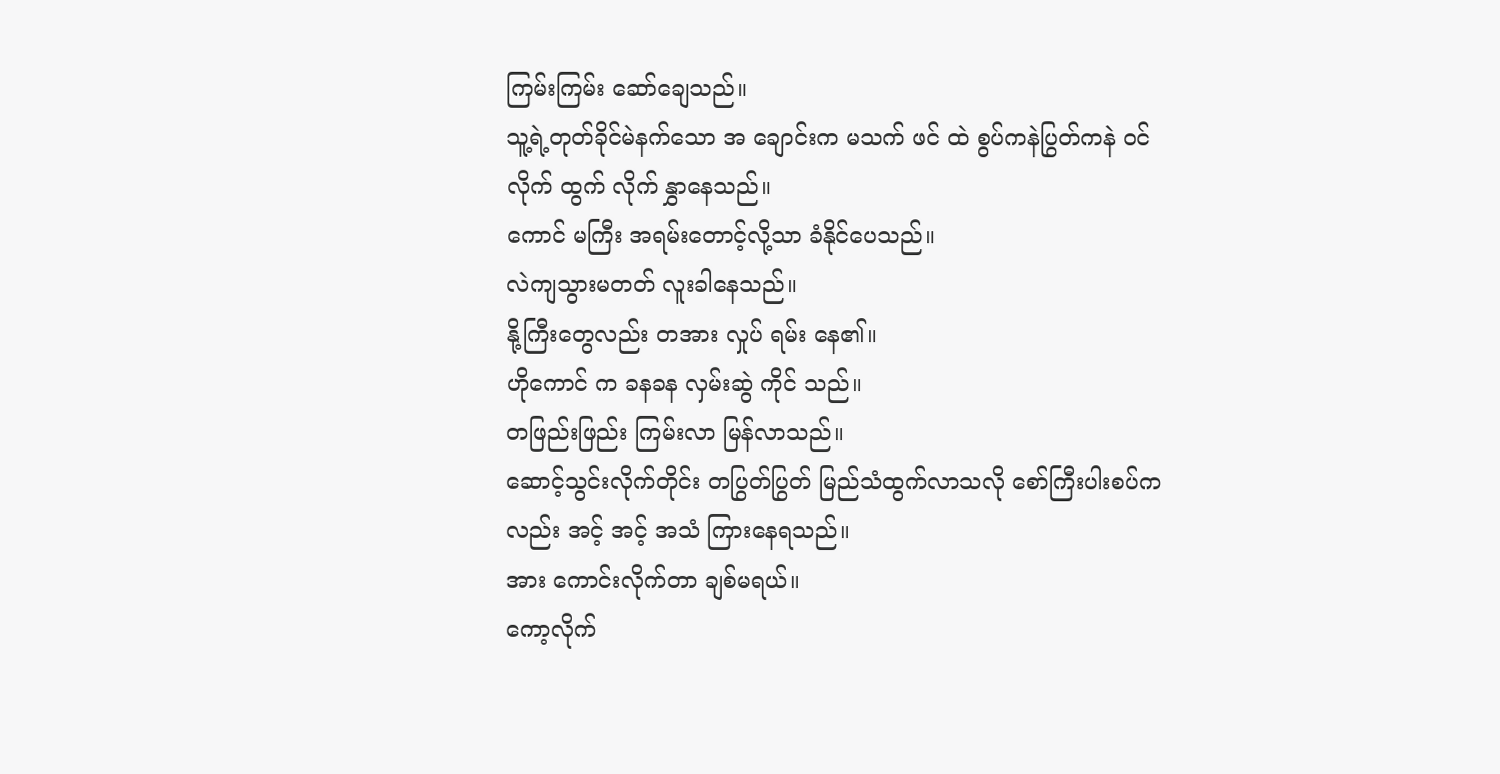ကြမ်းကြမ်း ဆော်ချေသည်။
သူ့ရဲ့တုတ်ခိုင်မဲနက်သော အ ချောင်းက မသက် ဖင် ထဲ စွပ်ကနဲပြွတ်ကနဲ ဝင် လိုက် ထွက် လိုက် နွှာနေသည်။
ကောင် မကြီး အရမ်းတောင့်လို့သာ ခံနိုင်ပေသည်။
လဲကျသွားမတတ် လူးခါနေသည်။
နို့ကြီးတွေလည်း တအား လှုပ် ရမ်း နေ၏။
ဟိုကောင် က ခနခန လှမ်းဆွဲ ကိုင် သည်။
တဖြည်းဖြည်း ကြမ်းလာ မြန်လာသည်။
ဆောင့်သွင်းလိုက်တိုင်း တပြွတ်ပြွတ် မြည်သံထွက်လာသလို စော်ကြီးပါးစပ်ကလည်း အင့် အင့် အသံ ကြားနေရသည်။
အား ကောင်းလိုက်တာ ချစ်မရယ်။
ကော့လိုက်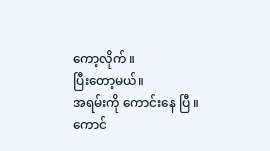ကော့လိုက် ။
ပြီးတော့မယ်။
အရမ်းကို ကောင်းနေ ပြီ ။
ကောင်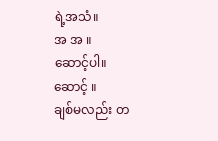ရဲ့အသံ။
အ အ ။
ဆောင့်ပါ။
ဆောင့် ။
ချစ်မလည်း တ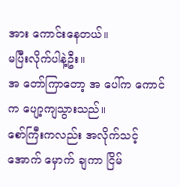အား ကောင်းနေတယ်။
မပြီးလိုက်ပါနဲ့ဦး။
အ တော်ကြာတော့ အ ပေါ်က ကောင် က ပျော့ကျသွားသည်။
စော်ကြီးကလည်း အလိုက်သင့် အောက် မှောက် ချကာ ငြိမ်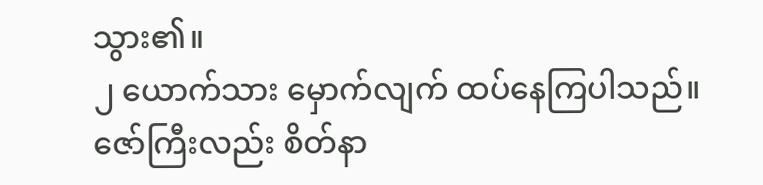သွား၏။
၂ ယောက်သား မှောက်လျက် ထပ်နေကြပါသည်။
ဇော်ကြီးလည်း စိတ်နာ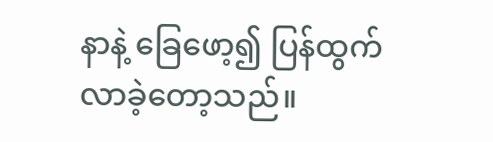နာနဲ့ ခြေဖော့၍ ပြန်ထွက် လာခဲ့တော့သည်။